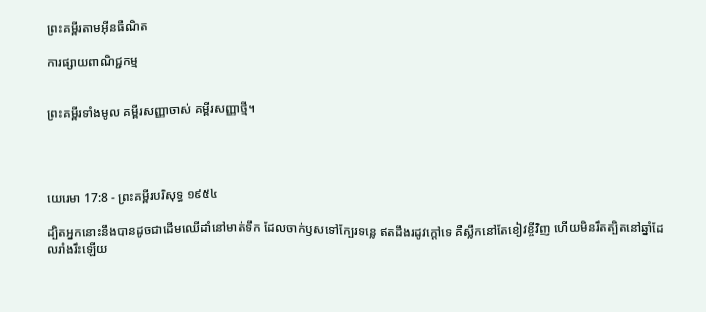ព្រះគម្ពីរតាមអ៊ីនធឺណិត

ការផ្សាយពាណិជ្ជកម្ម


ព្រះគម្ពីរទាំងមូល គម្ពីរសញ្ញាចាស់ គម្ពីរសញ្ញាថ្មី។




យេរេមា 17:8 - ព្រះគម្ពីរបរិសុទ្ធ ១៩៥៤

ដ្បិតអ្នកនោះនឹងបានដូចជាដើមឈើដាំនៅមាត់ទឹក ដែលចាក់ឫសទៅក្បែរទន្លេ ឥតដឹងរដូវក្តៅទេ គឺស្លឹកនៅតែខៀវខ្ចីវិញ ហើយមិនរឹតត្បិតនៅឆ្នាំដែលរាំង‌រឹះឡើយ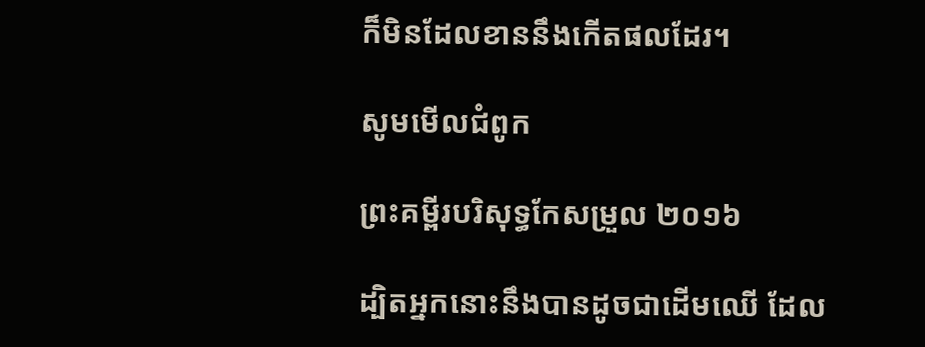ក៏មិនដែលខាននឹងកើតផលដែរ។

សូមមើលជំពូក

ព្រះគម្ពីរបរិសុទ្ធកែសម្រួល ២០១៦

ដ្បិតអ្នកនោះនឹងបានដូចជាដើមឈើ ដែល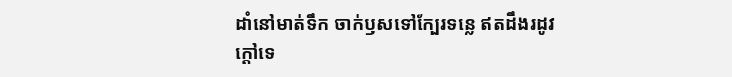ដាំនៅមាត់ទឹក ចាក់ឫសទៅក្បែរទន្លេ ឥតដឹងរដូវក្តៅទេ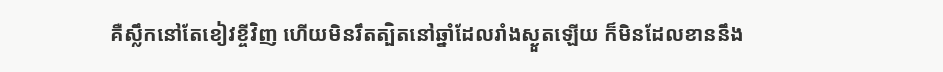គឺស្លឹកនៅតែខៀវខ្ចីវិញ ហើយមិនរឹតត្បិតនៅឆ្នាំដែលរាំង‌ស្ងួតឡើយ ក៏មិនដែលខាននឹង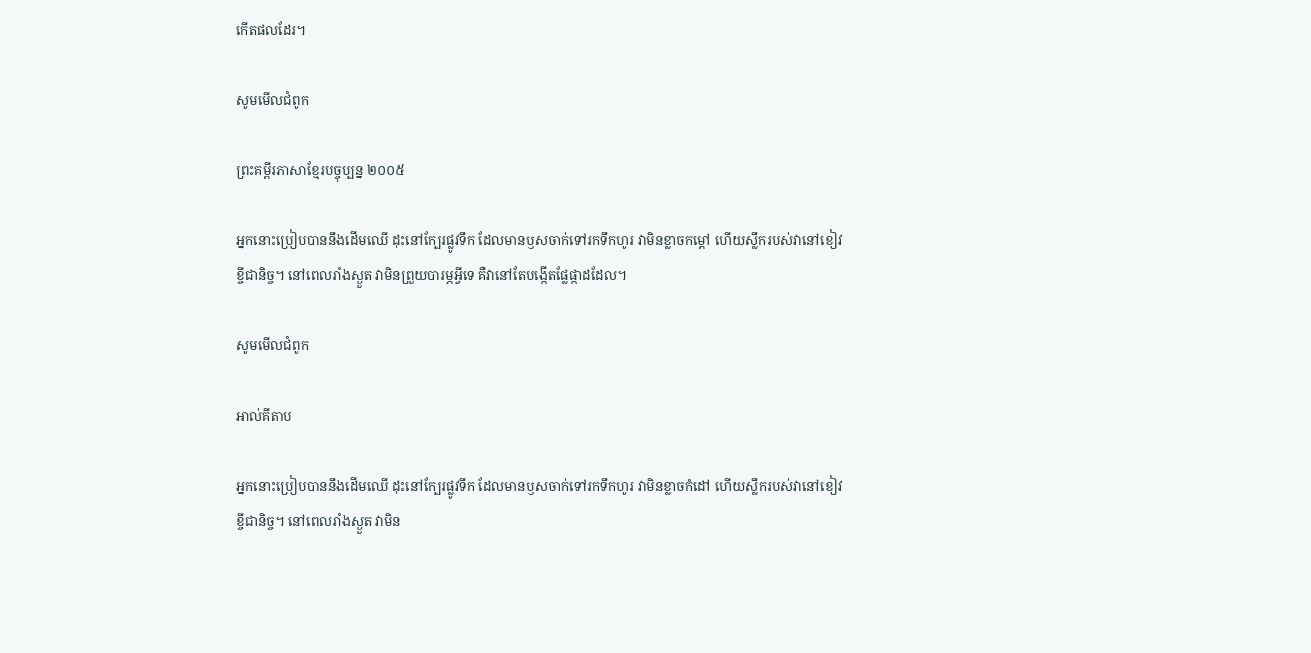កើតផលដែរ។

សូមមើលជំពូក

ព្រះគម្ពីរភាសាខ្មែរបច្ចុប្បន្ន ២០០៥

អ្នកនោះប្រៀបបាននឹងដើមឈើ ដុះនៅក្បែរផ្លូវទឹក ដែលមានឫសចាក់ទៅរកទឹកហូរ វាមិនខ្លាចកម្ដៅ ហើយស្លឹករបស់វានៅខៀវខ្ចីជានិច្ច។ នៅពេលរាំងស្ងួត វាមិនព្រួយបារម្ភអ្វីទេ គឺវានៅតែបង្កើតផ្លែផ្កាដដែល។

សូមមើលជំពូក

អាល់គីតាប

អ្នកនោះប្រៀបបាននឹងដើមឈើ ដុះនៅក្បែរផ្លូវទឹក ដែលមានឫសចាក់ទៅរកទឹកហូរ វាមិនខ្លាចកំដៅ ហើយស្លឹករបស់វានៅខៀវខ្ចីជា‌និច្ច។ នៅពេលរាំងស្ងួត វាមិន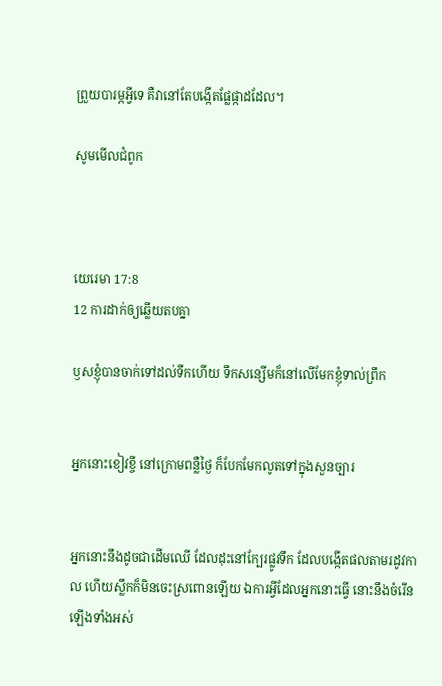ព្រួយបារម្ភអ្វីទេ គឺវានៅតែបង្កើតផ្លែផ្កាដដែល។

សូមមើលជំពូក



យេរេមា 17:8
12 ការដាក់ឲ្យឆ្លើយតបគ្នា

ឫសខ្ញុំបានចាក់ទៅដល់ទឹកហើយ ទឹកសន្សើមក៏នៅលើមែកខ្ញុំទាល់ព្រឹក


អ្នកនោះខៀវខ្ចី នៅក្រោមពន្លឺថ្ងៃ ក៏បែកមែកលូតទៅក្នុងសួន‌ច្បារ


អ្នកនោះនឹងដូចជាដើមឈើ ដែលដុះនៅក្បែរផ្លូវទឹក ដែលបង្កើតផលតាមរដូវកាល ហើយស្លឹកក៏មិនចេះស្រពោនឡើយ ឯការអ្វីដែលអ្នកនោះធ្វើ នោះនឹងចំរើនឡើងទាំងអស់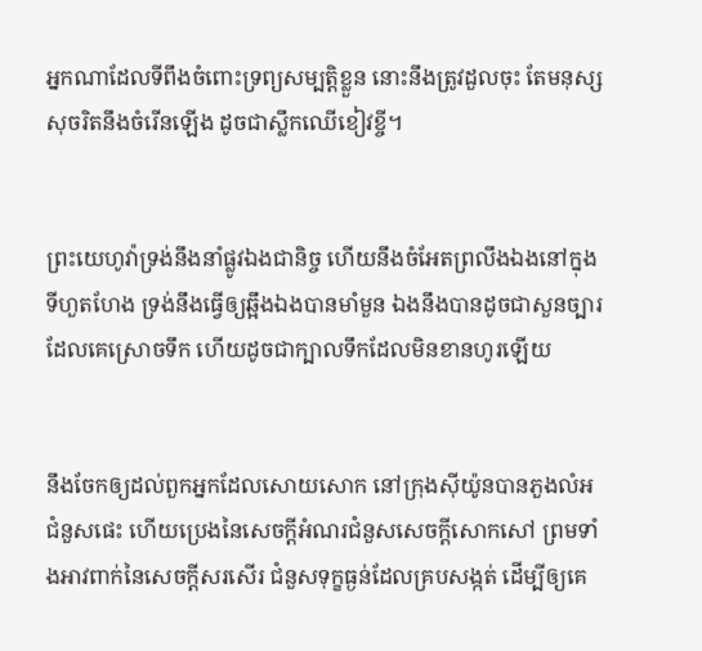អ្នកណាដែលទីពឹងចំពោះទ្រព្យសម្បត្តិខ្លួន នោះនឹងត្រូវដួលចុះ តែមនុស្សសុចរិតនឹងចំរើនឡើង ដូចជាស្លឹកឈើខៀវខ្ចី។


ព្រះ‌យេហូវ៉ាទ្រង់នឹងនាំផ្លូវឯងជានិច្ច ហើយនឹងចំអែតព្រលឹងឯងនៅក្នុងទីហួត‌ហែង ទ្រង់នឹងធ្វើឲ្យឆ្អឹងឯងបានមាំ‌មួន ឯងនឹងបានដូចជាសួន‌ច្បារដែលគេស្រោចទឹក ហើយដូចជាក្បាលទឹកដែលមិនខានហូរឡើយ


នឹងចែកឲ្យដល់ពួកអ្នកដែលសោយ‌សោក នៅក្រុងស៊ីយ៉ូនបានភួងលំអជំនួសផេះ ហើយប្រេងនៃសេចក្ដីអំណរជំនួសសេចក្ដីសោក‌សៅ ព្រមទាំងអាវពាក់នៃសេចក្ដីសរសើរ ជំនួសទុក្ខធ្ងន់ដែលគ្របសង្កត់ ដើម្បីឲ្យគេ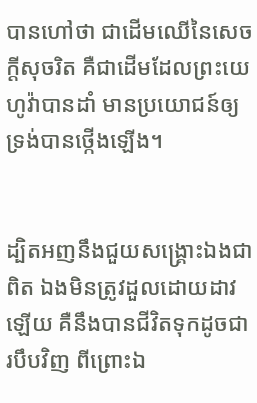បានហៅថា ជាដើមឈើនៃសេចក្ដីសុចរិត គឺជាដើមដែលព្រះ‌យេហូវ៉ាបានដាំ មានប្រយោជន៍ឲ្យទ្រង់បានថ្កើងឡើង។


ដ្បិតអញនឹងជួយសង្គ្រោះឯងជាពិត ឯងមិនត្រូវដួលដោយដាវឡើយ គឺនឹងបានជីវិតទុកដូចជារបឹបវិញ ពីព្រោះឯ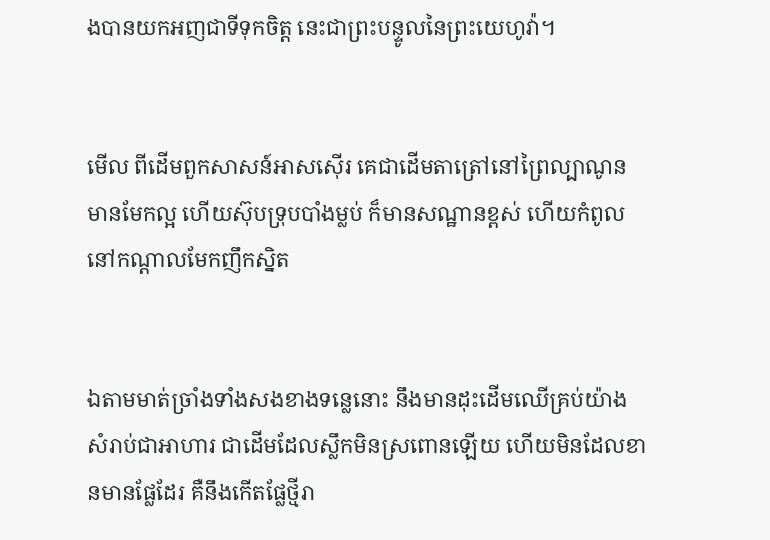ងបានយកអញជាទីទុកចិត្ត នេះជាព្រះ‌បន្ទូលនៃព្រះ‌យេហូវ៉ា។


មើល ពីដើមពួកសាសន៍អាសស៊ើរ គេជាដើមតាត្រៅនៅព្រៃល្បាណូន មានមែកល្អ ហើយស៊ុប‌ទ្រុបបាំងម្លប់ ក៏មានសណ្ឋានខ្ពស់ ហើយកំពូលនៅកណ្តាលមែកញឹក‌ស្និត


ឯតាមមាត់ច្រាំងទាំងសងខាងទន្លេនោះ នឹងមានដុះដើមឈើគ្រប់យ៉ាង សំរាប់ជាអាហារ ជាដើមដែលស្លឹកមិនស្រពោនឡើយ ហើយមិនដែលខានមានផ្លែដែរ គឺនឹងកើតផ្លែថ្មីរា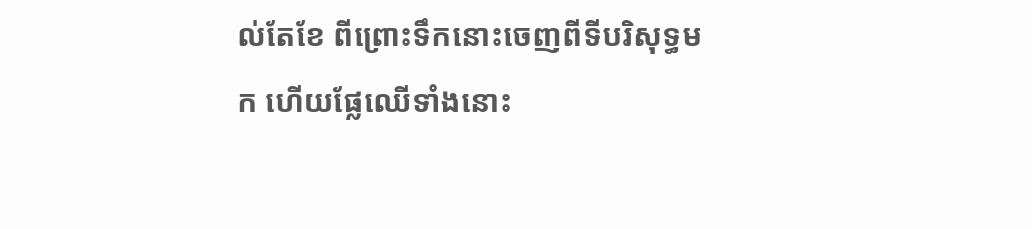ល់តែខែ ពីព្រោះទឹកនោះចេញពីទីបរិសុទ្ធមក ហើយផ្លែឈើទាំងនោះ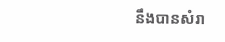នឹងបានសំរា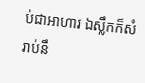ប់ជាអាហារ ឯស្លឹកក៏សំរាប់នឹ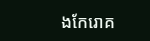ងកែរោគ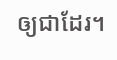ឲ្យជាដែរ។